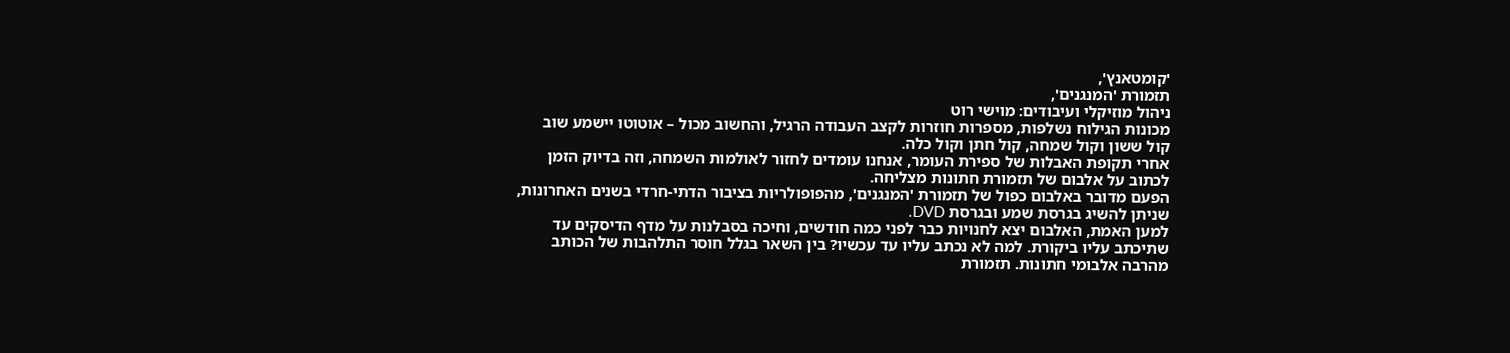'קומטאנץ',
תזמורת 'המנגנים',
ניהול מוזיקלי ועיבודים: מוישי רוט
מכונות הגילוח נשלפות, מספרות חוזרות לקצב העבודה הרגיל, והחשוב מכול – אוטוטו יישמע שוב קול ששון וקול שמחה, קול חתן וקול כלה.
אחרי תקופת האבלות של ספירת העומר, אנחנו עומדים לחזור לאולמות השמחה, וזה בדיוק הזמן לכתוב על אלבום של תזמורת חתונות מצליחה.
הפעם מדובר באלבום כפול של תזמורת 'המנגנים', מהפופולריות בציבור הדתי-חרדי בשנים האחרונות, שניתן להשיג בגרסת שמע ובגרסת DVD.
למען האמת, האלבום יצא לחנויות כבר לפני כמה חודשים, וחיכה בסבלנות על מדף הדיסקים עד שתיכתב עליו ביקורת. למה לא נכתב עליו עד עכשיו? בין השאר בגלל חוסר התלהבות של הכותב מהרבה אלבומי חתונות. תזמורת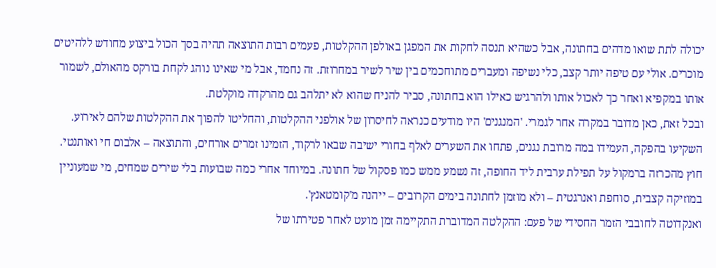יכולה לתת שואו מדהים בחתונה, אבל כשהיא תנסה לחקות את המפגן באולפן ההקלטות, פעמים רבות התוצאה תהיה בסך הכול ביצוע מחודש ללהיטים מוכרים. אולי עם טיפה יותר קצב, כלי נשיפה ומעברים מתוחכמים בין שיר לשיר במחרוזת. זה נחמד, אבל מי שאינו נוהג לקחת בורקס מהאולם, לשמור אותו במקפיא ואחר כך לאכול אותו ולהרגיש כאילו הוא בחתונה, סביר להניח שהוא לא יתלהב גם מהרקדה מוקלטת.
ובכל זאת, כאן מדובר במקרה אחר לגמרי. 'המנגנים' היו מודעים כנראה לחיסרון של אולפני ההקלטות, והחליטו להפוך את ההקלטות שלהם לאירוע. השקיעו בהפקה, העמידו במה מרובת נגנים, פתחו את השערים לאלף בחורי ישיבה שבאו לרקוד, הזמינו זמרים אורחים, והתוצאה – אלבום חי ואותנטי. חוץ מהכרזה ברמקול על תפילת ערבית ליד החופה, זה נשמע ממש כמו פסקול של חתונה. במיוחד אחרי כמה שבועות בלי שירים שמחים, מי שמעוניין במוזיקה קצבית, סוחפת ואנרגטית – ולא מוזמן לחתונה בימים הקרובים – ייהנה מ'קומטאנץ'.
ואנקדוטה לחובבי הזמר החסידי של פעם: ההקלטה המדוברת התקיימה זמן מועט לאחר פטירתו של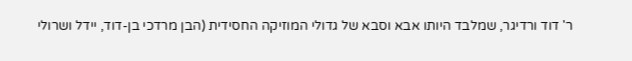ר' דוד ורדיגר, שמלבד היותו אבא וסבא של גדולי המוזיקה החסידית (הבן מרדכי בן-דוד, יידל ושרולי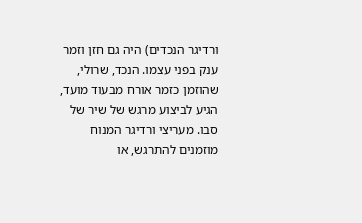ורדיגר הנכדים) היה גם חזן וזמר ענק בפני עצמו. הנכד, שרולי, שהוזמן כזמר אורח מבעוד מועד, הגיע לביצוע מרגש של שיר של סבו. מעריצי ורדיגר המנוח מוזמנים להתרגש, או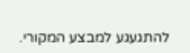להתגעגע למבצע המקורי.